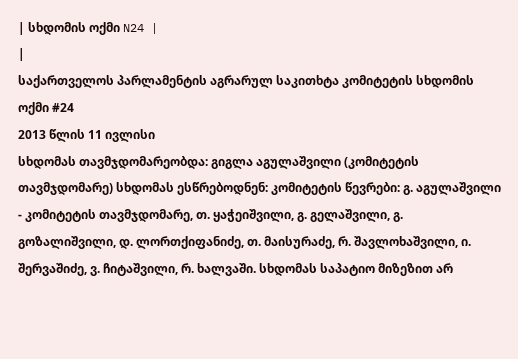| სხდომის ოქმი N24 |
|
საქართველოს პარლამენტის აგრარულ საკითხტა კომიტეტის სხდომის ოქმი #24
2013 წლის 11 ივლისი
სხდომას თავმჯდომარეობდა: გიგლა აგულაშვილი (კომიტეტის თავმჯდომარე) სხდომას ესწრებოდნენ: კომიტეტის წევრები: გ. აგულაშვილი - კომიტეტის თავმჯდომარე, თ. ყაჭეიშვილი, გ. გელაშვილი, გ. გოზალიშვილი, დ. ლორთქიფანიძე, თ. მაისურაძე, რ. შავლოხაშვილი, ი. შერვაშიძე, ვ. ჩიტაშვილი, რ. ხალვაში. სხდომას საპატიო მიზეზით არ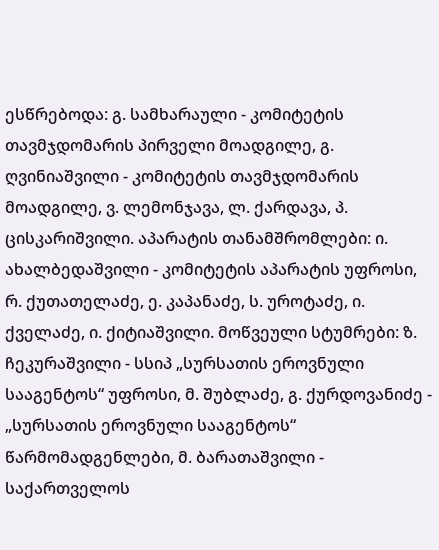ესწრებოდა: გ. სამხარაული - კომიტეტის თავმჯდომარის პირველი მოადგილე, გ. ღვინიაშვილი - კომიტეტის თავმჯდომარის მოადგილე, ვ. ლემონჯავა, ლ. ქარდავა, პ. ცისკარიშვილი. აპარატის თანამშრომლები: ი. ახალბედაშვილი - კომიტეტის აპარატის უფროსი, რ. ქუთათელაძე, ე. კაპანაძე, ს. უროტაძე, ი. ქველაძე, ი. ქიტიაშვილი. მოწვეული სტუმრები: ზ. ჩეკურაშვილი - სსიპ „სურსათის ეროვნული სააგენტოს“ უფროსი, მ. შუბლაძე, გ. ქურდოვანიძე - „სურსათის ეროვნული სააგენტოს“ წარმომადგენლები, მ. ბარათაშვილი - საქართველოს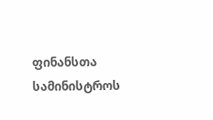ფინანსთა სამინისტროს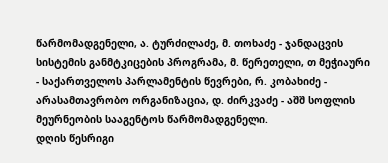წარმომადგენელი, ა. ტურძილაძე, მ. თოხაძე - ჯანდაცვის სისტემის განმტკიცების პროგრამა, მ. წერეთელი, თ მეჭიაური - საქართველოს პარლამენტის წევრები, რ. კობახიძე - არასამთავრობო ორგანიზაცია, დ. ძირკვაძე - აშშ სოფლის მეურნეობის სააგენტოს წარმომადგენელი.
დღის წესრიგი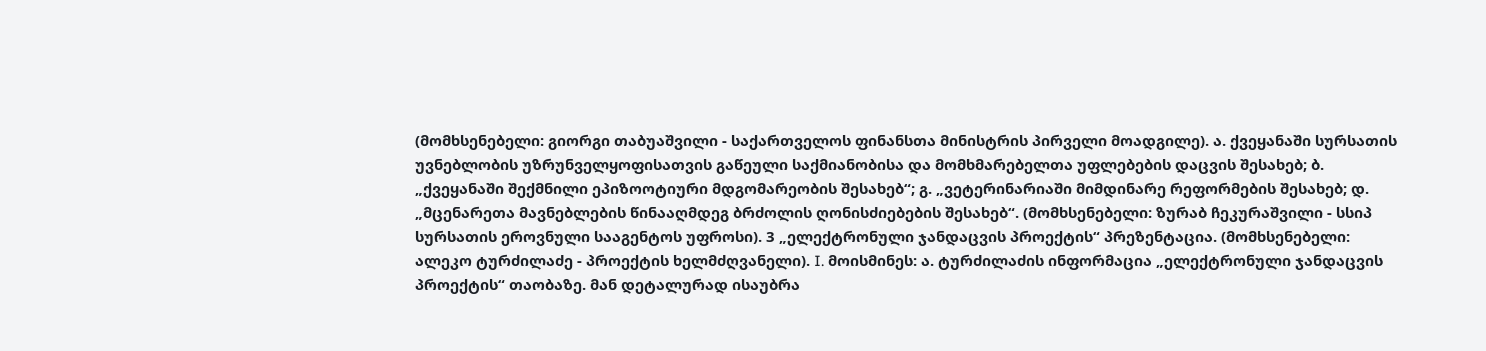(მომხსენებელი: გიორგი თაბუაშვილი - საქართველოს ფინანსთა მინისტრის პირველი მოადგილე). ა. ქვეყანაში სურსათის უვნებლობის უზრუნველყოფისათვის გაწეული საქმიანობისა და მომხმარებელთა უფლებების დაცვის შესახებ; ბ. „ქვეყანაში შექმნილი ეპიზოოტიური მდგომარეობის შესახებ“; გ. „ვეტერინარიაში მიმდინარე რეფორმების შესახებ; დ. „მცენარეთა მავნებლების წინააღმდეგ ბრძოლის ღონისძიებების შესახებ“. (მომხსენებელი: ზურაბ ჩეკურაშვილი - სსიპ სურსათის ეროვნული სააგენტოს უფროსი). 3 „ელექტრონული ჯანდაცვის პროექტის“ პრეზენტაცია. (მომხსენებელი: ალეკო ტურძილაძე - პროექტის ხელმძღვანელი). I. მოისმინეს: ა. ტურძილაძის ინფორმაცია „ელექტრონული ჯანდაცვის პროექტის“ თაობაზე. მან დეტალურად ისაუბრა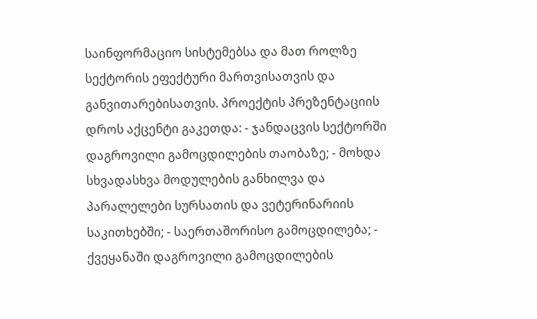საინფორმაციო სისტემებსა და მათ როლზე სექტორის ეფექტური მართვისათვის და განვითარებისათვის. პროექტის პრეზენტაციის დროს აქცენტი გაკეთდა: - ჯანდაცვის სექტორში დაგროვილი გამოცდილების თაობაზე; - მოხდა სხვადასხვა მოდულების განხილვა და პარალელები სურსათის და ვეტერინარიის საკითხებში; - საერთაშორისო გამოცდილება; - ქვეყანაში დაგროვილი გამოცდილების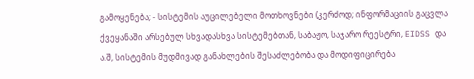გამოყენება; - სისტემის აუცილებელი მოთხოვნები (კერძოდ; ინფორმაციის გაცვლა ქვეყანაში არსებულ სხვადასხვა სისტემებთან, საბაჟო, საჯარო რეესტრი, EIDSS და ა.შ, სისტემის მუდმივად განახლების შესაძლებობა და მოდიფიცირება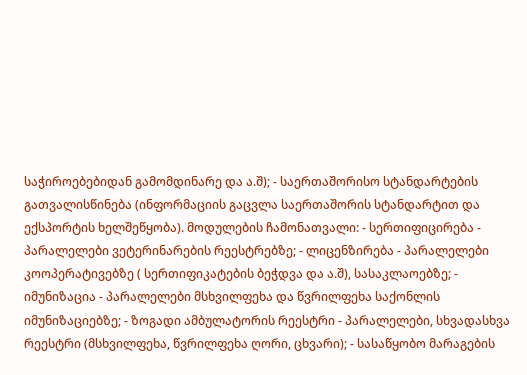საჭიროებებიდან გამომდინარე და ა.შ); - საერთაშორისო სტანდარტების გათვალისწინება (ინფორმაციის გაცვლა საერთაშორის სტანდარტით და ექსპორტის ხელშეწყობა). მოდულების ჩამონათვალი: - სერთიფიცირება - პარალელები ვეტერინარების რეესტრებზე; - ლიცენზირება - პარალელები კოოპერატივებზე ( სერთიფიკატების ბეჭდვა და ა.შ), სასაკლაოებზე; - იმუნიზაცია - პარალელები მსხვილფეხა და წვრილფეხა საქონლის იმუნიზაციებზე; - ზოგადი ამბულატორის რეესტრი - პარალელები, სხვადასხვა რეესტრი (მსხვილფეხა, წვრილფეხა ღორი, ცხვარი); - სასაწყობო მარაგების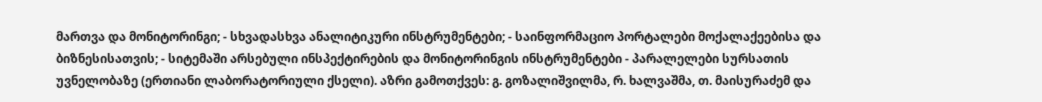მართვა და მონიტორინგი; - სხვადასხვა ანალიტიკური ინსტრუმენტები; - საინფორმაციო პორტალები მოქალაქეებისა და ბიზნესისათვის; - სიტემაში არსებული ინსპექტირების და მონიტორინგის ინსტრუმენტები - პარალელები სურსათის უვნელობაზე (ერთიანი ლაბორატორიული ქსელი). აზრი გამოთქვეს: გ. გოზალიშვილმა, რ. ხალვაშმა, თ. მაისურაძემ და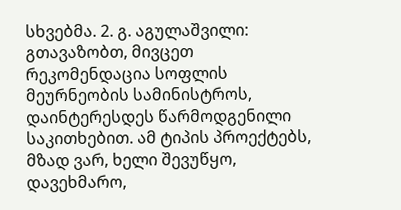სხვებმა. 2. გ. აგულაშვილი: გთავაზობთ, მივცეთ რეკომენდაცია სოფლის მეურნეობის სამინისტროს, დაინტერესდეს წარმოდგენილი საკითხებით. ამ ტიპის პროექტებს, მზად ვარ, ხელი შევუწყო, დავეხმარო,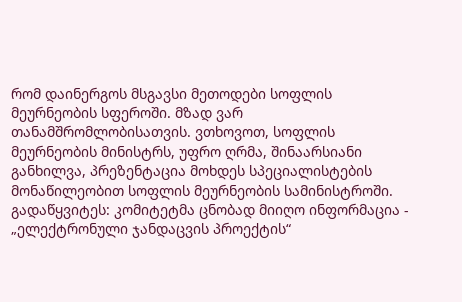რომ დაინერგოს მსგავსი მეთოდები სოფლის მეურნეობის სფეროში. მზად ვარ თანამშრომლობისათვის. ვთხოვოთ, სოფლის მეურნეობის მინისტრს, უფრო ღრმა, შინაარსიანი განხილვა, პრეზენტაცია მოხდეს სპეციალისტების მონაწილეობით სოფლის მეურნეობის სამინისტროში. გადაწყვიტეს: კომიტეტმა ცნობად მიიღო ინფორმაცია - „ელექტრონული ჯანდაცვის პროექტის“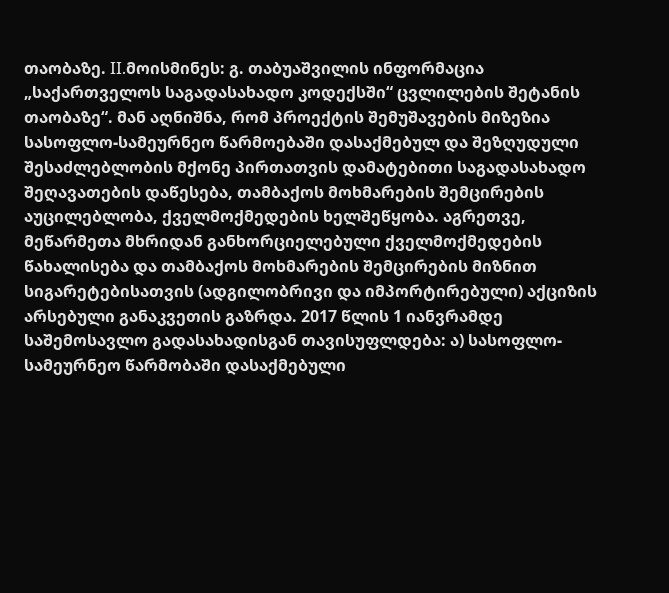თაობაზე. II.მოისმინეს: გ. თაბუაშვილის ინფორმაცია „საქართველოს საგადასახადო კოდექსში“ ცვლილების შეტანის თაობაზე“. მან აღნიშნა, რომ პროექტის შემუშავების მიზეზია სასოფლო-სამეურნეო წარმოებაში დასაქმებულ და შეზღუდული შესაძლებლობის მქონე პირთათვის დამატებითი საგადასახადო შეღავათების დაწესება, თამბაქოს მოხმარების შემცირების აუცილებლობა, ქველმოქმედების ხელშეწყობა. აგრეთვე, მეწარმეთა მხრიდან განხორციელებული ქველმოქმედების წახალისება და თამბაქოს მოხმარების შემცირების მიზნით სიგარეტებისათვის (ადგილობრივი და იმპორტირებული) აქციზის არსებული განაკვეთის გაზრდა. 2017 წლის 1 იანვრამდე საშემოსავლო გადასახადისგან თავისუფლდება: ა) სასოფლო-სამეურნეო წარმობაში დასაქმებული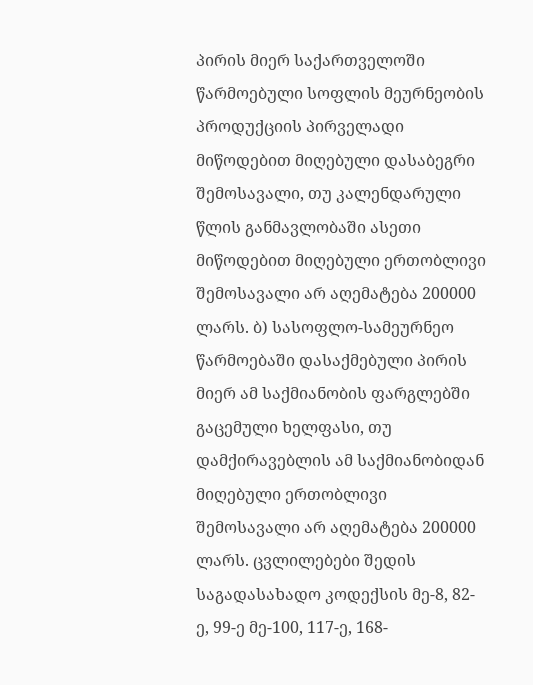პირის მიერ საქართველოში წარმოებული სოფლის მეურნეობის პროდუქციის პირველადი მიწოდებით მიღებული დასაბეგრი შემოსავალი, თუ კალენდარული წლის განმავლობაში ასეთი მიწოდებით მიღებული ერთობლივი შემოსავალი არ აღემატება 200000 ლარს. ბ) სასოფლო-სამეურნეო წარმოებაში დასაქმებული პირის მიერ ამ საქმიანობის ფარგლებში გაცემული ხელფასი, თუ დამქირავებლის ამ საქმიანობიდან მიღებული ერთობლივი შემოსავალი არ აღემატება 200000 ლარს. ცვლილებები შედის საგადასახადო კოდექსის მე-8, 82-ე, 99-ე მე-100, 117-ე, 168-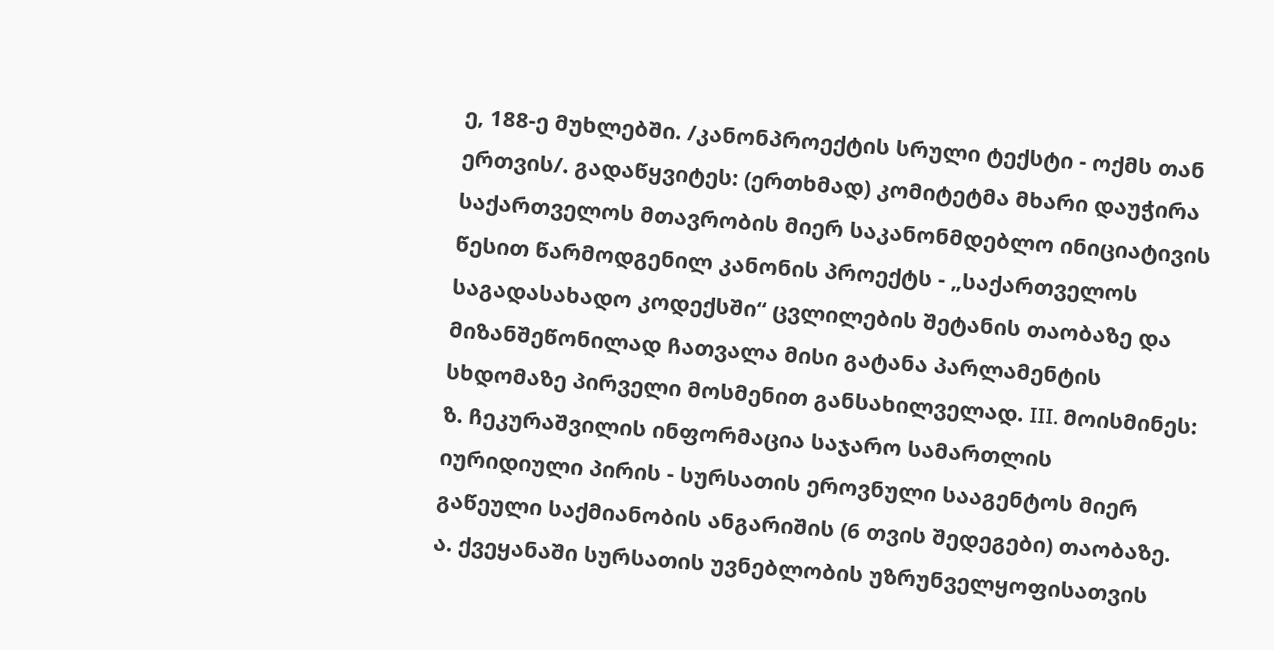ე, 188-ე მუხლებში. /კანონპროექტის სრული ტექსტი - ოქმს თან ერთვის/. გადაწყვიტეს: (ერთხმად) კომიტეტმა მხარი დაუჭირა საქართველოს მთავრობის მიერ საკანონმდებლო ინიციატივის წესით წარმოდგენილ კანონის პროექტს - „საქართველოს საგადასახადო კოდექსში“ ცვლილების შეტანის თაობაზე და მიზანშეწონილად ჩათვალა მისი გატანა პარლამენტის სხდომაზე პირველი მოსმენით განსახილველად. III. მოისმინეს: ზ. ჩეკურაშვილის ინფორმაცია საჯარო სამართლის იურიდიული პირის - სურსათის ეროვნული სააგენტოს მიერ გაწეული საქმიანობის ანგარიშის (6 თვის შედეგები) თაობაზე. ა. ქვეყანაში სურსათის უვნებლობის უზრუნველყოფისათვის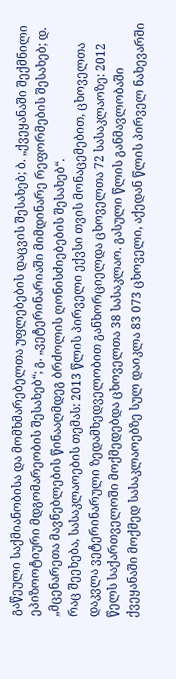გაწეული საქმიანობისა და მომხმარებელთა უფლებების დაცვის შესახებ; ბ. „ქვეყანაში შექმნილი ეპიზოოტიური მდგომარეობის შესახებ“; გ. „ვეტერინარიაში მიმდინარე რეფორმების შესახებ; დ. „მცენარეთა მავნებლების წინააღმდეგ ბრძოლის ღონისძიებების შესახებ“.
რაც შეეხება, სასაკლაოების თემას: 2013 წლის პირველი ექვსი თვის მონაცემებით, ცხოველთა დაკვლა ვეტერინარული ზედამხედველობით განხორციელდა ცხოველთა 72 სასაკლაოზე: 2012 წელს საქართველოში მოქმედებდა ცხოველთა 38 სასაკლაო. გასული წლის განმავლობაში ქვეყანაში მოქმედ სასაკლაოებზე სულ დაიკლა 83 073 ცხოველი, აქედან წლის პირველ ნახევარში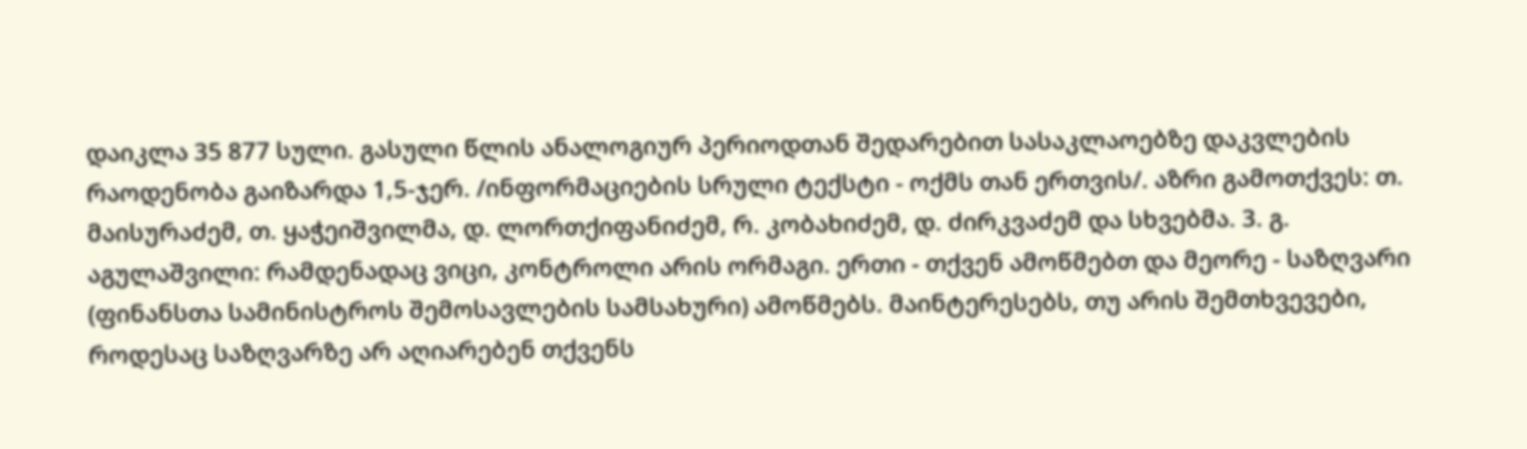დაიკლა 35 877 სული. გასული წლის ანალოგიურ პერიოდთან შედარებით სასაკლაოებზე დაკვლების რაოდენობა გაიზარდა 1,5-ჯერ. /ინფორმაციების სრული ტექსტი - ოქმს თან ერთვის/. აზრი გამოთქვეს: თ. მაისურაძემ, თ. ყაჭეიშვილმა, დ. ლორთქიფანიძემ, რ. კობახიძემ, დ. ძირკვაძემ და სხვებმა. 3. გ. აგულაშვილი: რამდენადაც ვიცი, კონტროლი არის ორმაგი. ერთი - თქვენ ამოწმებთ და მეორე - საზღვარი (ფინანსთა სამინისტროს შემოსავლების სამსახური) ამოწმებს. მაინტერესებს, თუ არის შემთხვევები, როდესაც საზღვარზე არ აღიარებენ თქვენს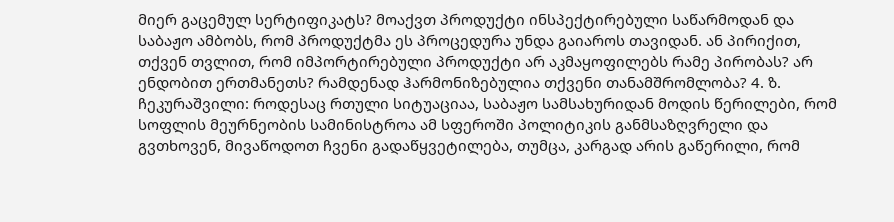მიერ გაცემულ სერტიფიკატს? მოაქვთ პროდუქტი ინსპექტირებული საწარმოდან და საბაჟო ამბობს, რომ პროდუქტმა ეს პროცედურა უნდა გაიაროს თავიდან. ან პირიქით, თქვენ თვლით, რომ იმპორტირებული პროდუქტი არ აკმაყოფილებს რამე პირობას? არ ენდობით ერთმანეთს? რამდენად ჰარმონიზებულია თქვენი თანამშრომლობა? 4. ზ. ჩეკურაშვილი: როდესაც რთული სიტუაციაა, საბაჟო სამსახურიდან მოდის წერილები, რომ სოფლის მეურნეობის სამინისტროა ამ სფეროში პოლიტიკის განმსაზღვრელი და გვთხოვენ, მივაწოდოთ ჩვენი გადაწყვეტილება, თუმცა, კარგად არის გაწერილი, რომ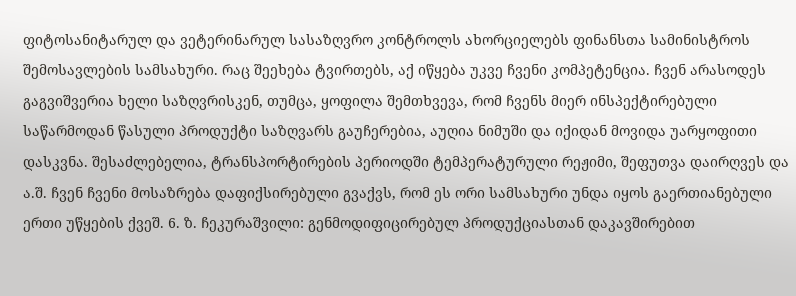ფიტოსანიტარულ და ვეტერინარულ სასაზღვრო კონტროლს ახორციელებს ფინანსთა სამინისტროს შემოსავლების სამსახური. რაც შეეხება ტვირთებს, აქ იწყება უკვე ჩვენი კომპეტენცია. ჩვენ არასოდეს გაგვიშვერია ხელი საზღვრისკენ, თუმცა, ყოფილა შემთხვევა, რომ ჩვენს მიერ ინსპექტირებული საწარმოდან წასული პროდუქტი საზღვარს გაუჩერებია, აუღია ნიმუში და იქიდან მოვიდა უარყოფითი დასკვნა. შესაძლებელია, ტრანსპორტირების პერიოდში ტემპერატურული რეჟიმი, შეფუთვა დაირღვეს და ა.შ. ჩვენ ჩვენი მოსაზრება დაფიქსირებული გვაქვს, რომ ეს ორი სამსახური უნდა იყოს გაერთიანებული ერთი უწყების ქვეშ. 6. ზ. ჩეკურაშვილი: გენმოდიფიცირებულ პროდუქციასთან დაკავშირებით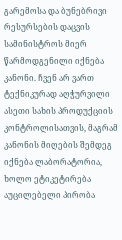გარემოსა და ბუნებრივი რესურსების დაცვის სამინისტროს მიერ წარმოდგენილი იქნება კანონი. ჩვენ არ ვართ ტექნიკურად აღჭურვილი ასეთი სახის პროდუქციის კონტროლისათვის, მაგრამ კანონის მიღების შემდეგ იქნება ლაბორატორია, ხოლო ეტიკეტირება აუცილებელი პირობა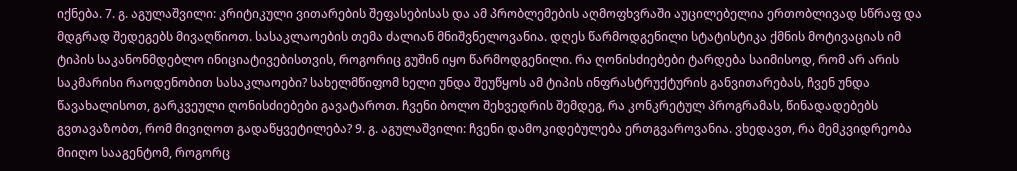იქნება. 7. გ. აგულაშვილი: კრიტიკული ვითარების შეფასებისას და ამ პრობლემების აღმოფხვრაში აუცილებელია ერთობლივად სწრაფ და მდგრად შედეგებს მივაღწიოთ. სასაკლაოების თემა ძალიან მნიშვნელოვანია. დღეს წარმოდგენილი სტატისტიკა ქმნის მოტივაციას იმ ტიპის საკანონმდებლო ინიციატივებისთვის, როგორიც გუშინ იყო წარმოდგენილი. რა ღონისძიებები ტარდება საიმისოდ, რომ არ არის საკმარისი რაოდენობით სასაკლაოები? სახელმწიფომ ხელი უნდა შეუწყოს ამ ტიპის ინფრასტრუქტურის განვითარებას, ჩვენ უნდა წავახალისოთ, გარკვეული ღონისძიებები გავატაროთ. ჩვენი ბოლო შეხვედრის შემდეგ, რა კონკრეტულ პროგრამას, წინადადებებს გვთავაზობთ, რომ მივიღოთ გადაწყვეტილება? 9. გ. აგულაშვილი: ჩვენი დამოკიდებულება ერთგვაროვანია. ვხედავთ, რა მემკვიდრეობა მიიღო სააგენტომ, როგორც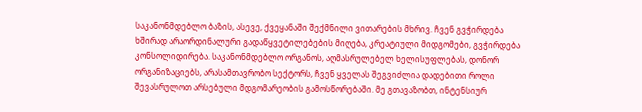საკანონმდებლო ბაზის, ასევე, ქვეყანაში შექმნილი ვითარების მხრივ. ჩვენ გვჭირდება ხშირად არაორდინალური გადაწყვეტილებების მიღება, კრეატიული მიდგომები, გვჭირდება კონსოლიდირება. საკანონმდებლო ორგანოს, აღმასრულებელ ხელისუფლებას, დონორ ორგანიზაციებს, არასამთავრობო სექტორს, ჩვენ ყველას შეგვიძლია დადებითი როლი შევასრულოთ არსებული მდგომარეობის გამოსწორებაში. მე გთავაზობთ, ინტენსიურ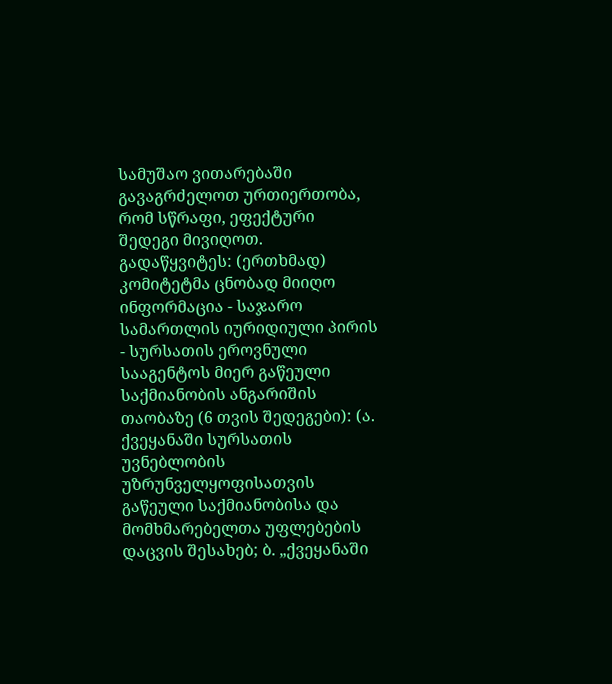სამუშაო ვითარებაში გავაგრძელოთ ურთიერთობა, რომ სწრაფი, ეფექტური შედეგი მივიღოთ. გადაწყვიტეს: (ერთხმად) კომიტეტმა ცნობად მიიღო ინფორმაცია - საჯარო სამართლის იურიდიული პირის - სურსათის ეროვნული სააგენტოს მიერ გაწეული საქმიანობის ანგარიშის თაობაზე (6 თვის შედეგები): (ა. ქვეყანაში სურსათის უვნებლობის უზრუნველყოფისათვის გაწეული საქმიანობისა და მომხმარებელთა უფლებების დაცვის შესახებ; ბ. „ქვეყანაში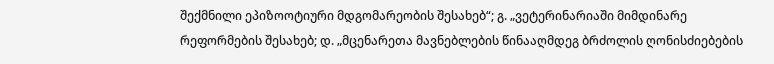შექმნილი ეპიზოოტიური მდგომარეობის შესახებ“; გ. „ვეტერინარიაში მიმდინარე რეფორმების შესახებ; დ. „მცენარეთა მავნებლების წინააღმდეგ ბრძოლის ღონისძიებების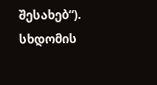შესახებ“).
სხდომის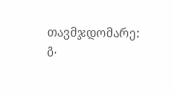თავმჯდომარე: გ.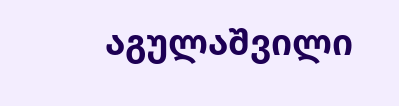აგულაშვილი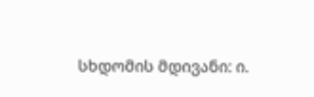სხდომის მდივანი: ი.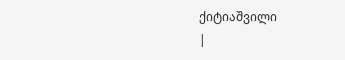ქიტიაშვილი
|